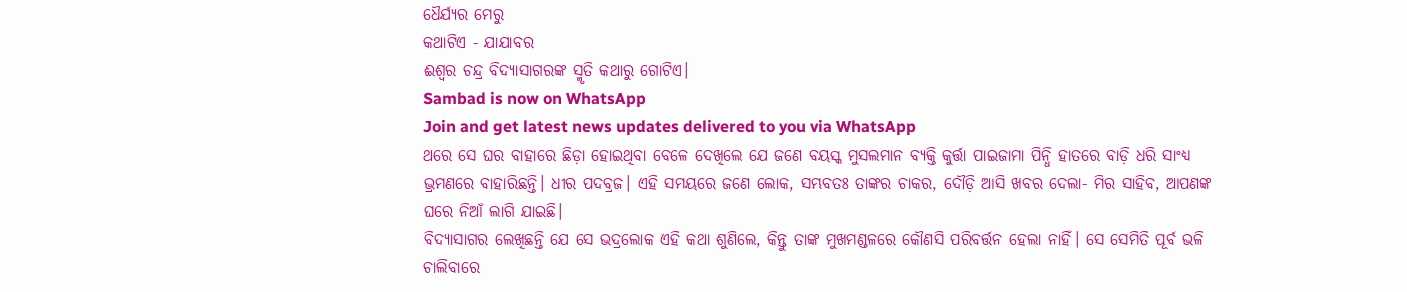ଧୈର୍ଯ୍ୟର ମେରୁ
କଥାଟିଏ - ଯାଯାବର
ଈଶ୍ବର ଚନ୍ଦ୍ର ବିଦ୍ୟାସାଗରଙ୍କ ସ୍ମୃତି କଥାରୁ ଗୋଟିଏ।
Sambad is now on WhatsApp
Join and get latest news updates delivered to you via WhatsApp
ଥରେ ସେ ଘର ବାହାରେ ଛିଡ଼ା ହୋଇଥିବା ବେଳେ ଦେଖିଲେ ଯେ ଜଣେ ବୟସ୍କ ମୁସଲମାନ ବ୍ୟକ୍ତି କୁର୍ତ୍ତା ପାଇଜାମା ପିନ୍ଧି ହାତରେ ବାଡ଼ି ଧରି ସାଂଧ୍ୟ ଭ୍ରମଣରେ ବାହାରିଛନ୍ତି। ଧୀର ପଦବ୍ରଜ। ଏହି ସମୟରେ ଜଣେ ଲୋକ, ସମ୍ଭବତଃ ତାଙ୍କର ଚାକର, ଦୌଡ଼ି ଆସି ଖବର ଦେଲା- ମିର ସାହିବ, ଆପଣଙ୍କ ଘରେ ନିଆଁ ଲାଗି ଯାଇଛି।
ବିଦ୍ୟାସାଗର ଲେଖିଛନ୍ତି ଯେ ସେ ଭଦ୍ରଲୋକ ଏହି କଥା ଶୁଣିଲେ, କିନ୍ତୁ ତାଙ୍କ ମୁଖମଣ୍ଡଳରେ କୌଣସି ପରିବର୍ତ୍ତନ ହେଲା ନାହିଁ। ସେ ସେମିତି ପୂର୍ବ ଭଳି ଚାଲିବାରେ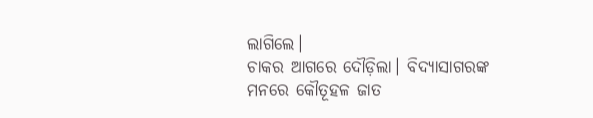ଲାଗିଲେ।
ଚାକର ଆଗରେ ଦୌଡ଼ିଲା। ବିଦ୍ୟାସାଗରଙ୍କ ମନରେ କୌତୂହଳ ଜାତ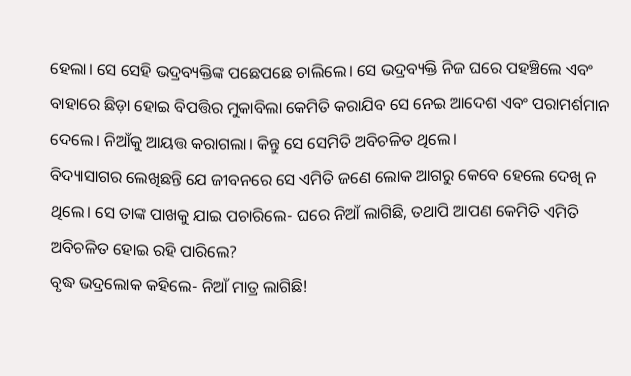ହେଲା। ସେ ସେହି ଭଦ୍ରବ୍ୟକ୍ତିଙ୍କ ପଛେପଛେ ଚାଲିଲେ। ସେ ଭଦ୍ରବ୍ୟକ୍ତି ନିଜ ଘରେ ପହଞ୍ଚିଲେ ଏବଂ ବାହାରେ ଛିଡ଼ା ହୋଇ ବିପତ୍ତିର ମୁକାବିଲା କେମିତି କରାଯିବ ସେ ନେଇ ଆଦେଶ ଏବଂ ପରାମର୍ଶମାନ ଦେଲେ। ନିଆଁକୁ ଆୟତ୍ତ କରାଗଲା। କିନ୍ତୁ ସେ ସେମିତି ଅବିଚଳିତ ଥିଲେ।
ବିଦ୍ୟାସାଗର ଲେଖିଛନ୍ତି ଯେ ଜୀବନରେ ସେ ଏମିତି ଜଣେ ଲୋକ ଆଗରୁ କେବେ ହେଲେ ଦେଖି ନ ଥିଲେ। ସେ ତାଙ୍କ ପାଖକୁ ଯାଇ ପଚାରିଲେ- ଘରେ ନିଆଁ ଲାଗିଛି, ତଥାପି ଆପଣ କେମିତି ଏମିତି ଅବିଚଳିତ ହୋଇ ରହି ପାରିଲେ?
ବୃଦ୍ଧ ଭଦ୍ରଲୋକ କହିଲେ- ନିଆଁ ମାତ୍ର ଲାଗିଛି!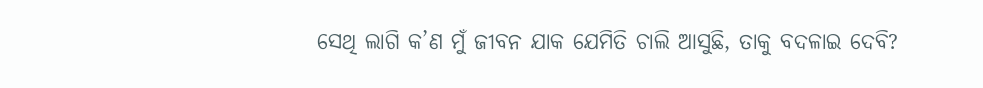ସେଥି ଲାଗି କ’ଣ ମୁଁ ଜୀବନ ଯାକ ଯେମିତି ଚାଲି ଆସୁଛି, ତାକୁ ବଦଳାଇ ଦେବି?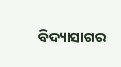ବିଦ୍ୟାସାଗର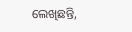ଲେଖିଛନ୍ତି,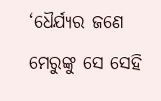‘ଧୈର୍ଯ୍ୟର ଜଣେ ମେରୁଙ୍କୁ ସେ ସେହି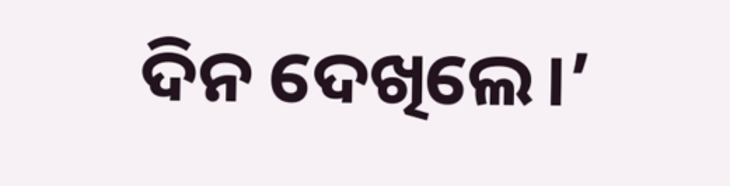ଦିନ ଦେଖିଲେ।’